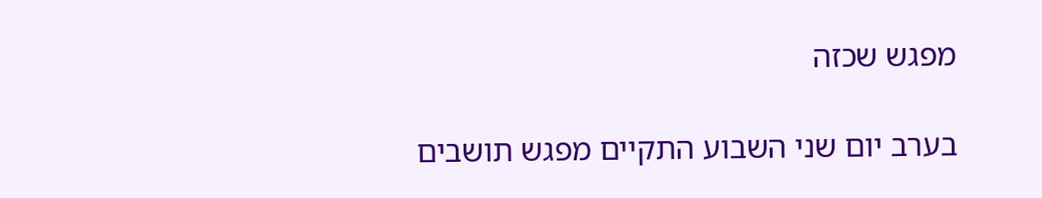מפגש שכזה

בערב יום שני השבוע התקיים מפגש תושבים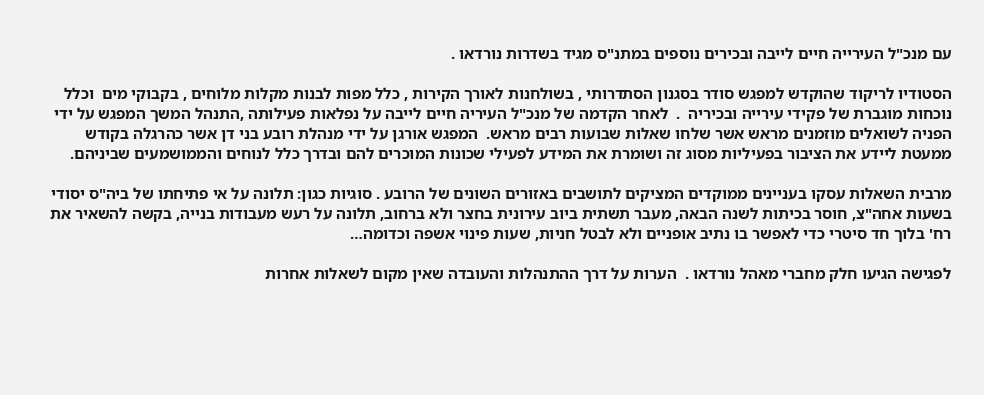עם מנכ"ל העירייה חיים לייבה ובכירים נוספים במתנ"ס מגיד בשדרות נורדאו .

הסטודיו לריקוד שהוקדש למפגש סודר בסגנון הסתדרותי , בשולחנות לאורך הקירות , כלל מפות לבנות מקלות מלוחים , בקבוקי מים  וכלל נוכחות מוגברת של פקידי עירייה ובכיריה  .  לאחר הקדמה של מנכ"ל העיריה חיים לייבה על נפלאות פעילותה ,התנהל המשך המפגש על ידי הפניה לשואלים מוזמנים מראש אשר שלחו שאלות שבועות רבים מראש.  המפגש אורגן על ידי מנהלת רובע בני דן אשר כהרגלה בקודש ממעטת ליידע את הציבור בפעיליות מסוג זה ושומרת את המידע לפעילי שכונות המוכרים להם ובדרך כלל לנוחים והממושמעים שביניהם.

מרבית השאלות עסקו בעניינים ממוקדים המציקים לתושבים באזורים השונים של הרובע . סוגיות כגון: תלונה על אי פתיחתו של ביה"ס יסודי בשעות אחה"צ, חוסר בכיתות לשנה הבאה, מעבר תשתית ביוב עירונית בחצר ולא ברחוב, תלונה על רעש מעבודות בנייה, בקשה להשאיר את רח' בלוך חד סיטרי כדי לאפשר בו נתיב אופניים ולא לבטל חניות, שעות פינוי אשפה וכדומה…

לפגישה הגיעו חלק מחברי מאהל נורדאו .  הערות על דרך ההתנהלות והעובדה שאין מקום לשאלות אחרות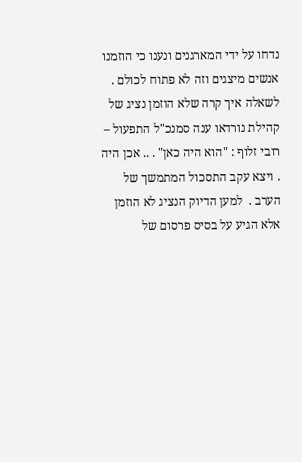נדחו על ידי המארגנים ונענו כי הוזמנו אנשים מיצגים וזה לא פתוח לכולם . לשאלה איך קרה שלא הוזמן נציג של קהילת נורדאו ענה סמנכ"ל התפעול – רובי זלוף : "הוא היה כאן" . .. אכן היה . ויצא עקב התסכול המתמשך של הערב .  למען הדיוק הנציג לא הוזמן אלא הגיע על בסיס פרסום של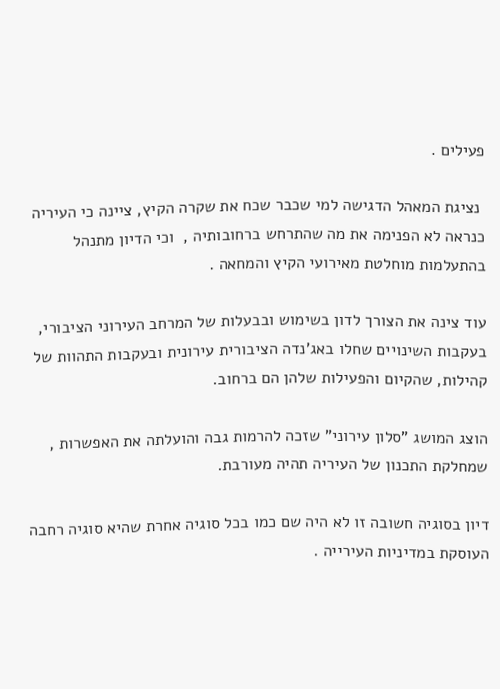פעילים .

 נציגת המאהל הדגישה למי שכבר שכח את שקרה הקיץ, ציינה כי העיריה כנראה לא הפנימה את מה שהתרחש ברחובותיה ,  וכי הדיון מתנהל בהתעלמות מוחלטת מאירועי הקיץ והמחאה .

עוד צינה את הצורך לדון בשימוש ובבעלות של המרחב העירוני הציבורי, בעקבות השינויים שחלו באג'נדה הציבורית עירונית ובעקבות התהוות של קהילות, שהקיום והפעילות שלהן הם ברחוב.

הוצג המושג "סלון עירוני" שזכה להרמות גבה והועלתה את האפשרות , שמחלקת התכנון של העיריה תהיה מעורבת.

דיון בסוגיה חשובה זו לא היה שם כמו בכל סוגיה אחרת שהיא סוגיה רחבה העוסקת במדיניות העירייה .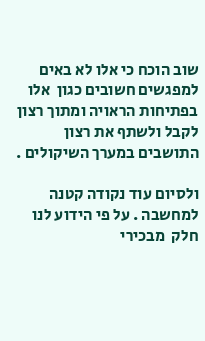שוב הוכח כי אלו לא באים למפגשים חשובים כגון  אלו בפתיחות הראויה ומתוך רצון לקבל ולשתף את רצון התושבים במערך השיקולים .

ולסיום עוד נקודה קטנה למחשבה . על פי הידוע לנו חלק  מבכירי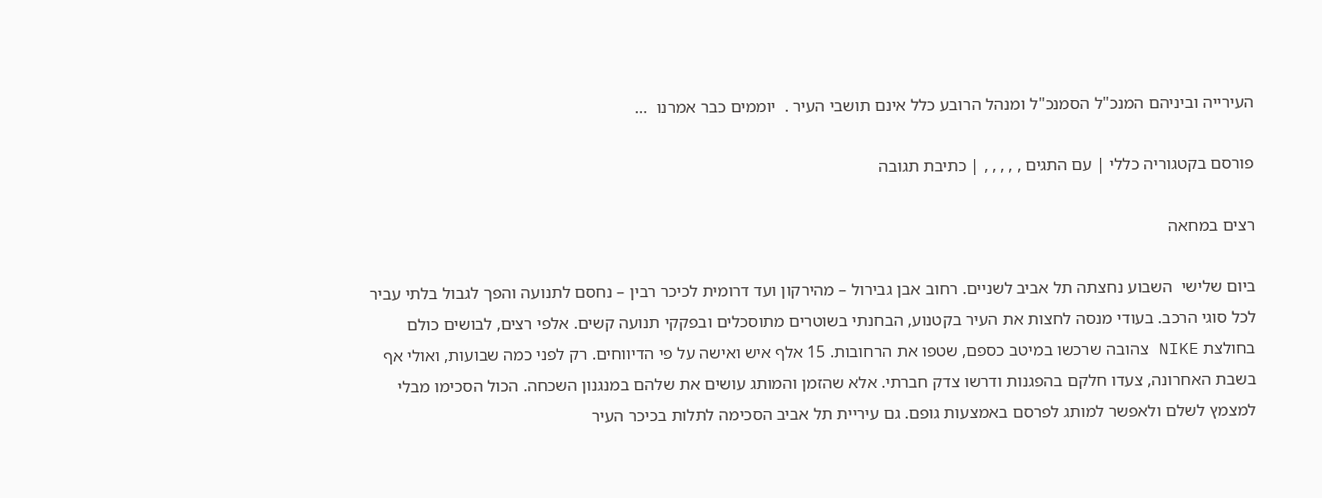העירייה וביניהם המנכ"ל הסמנכ"ל ומנהל הרובע כלל אינם תושבי העיר .  יוממים כבר אמרנו  …

פורסם בקטגוריה כללי | עם התגים , , , , , | כתיבת תגובה

רצים במחאה

ביום שלישי  השבוע נחצתה תל אביב לשניים. רחוב אבן גבירול – מהירקון ועד דרומית לכיכר רבין – נחסם לתנועה והפך לגבול בלתי עביר לכל סוגי הרכב. בעודי מנסה לחצות את העיר בקטנוע, הבחנתי בשוטרים מתוסכלים ובפקקי תנועה קשים. אלפי רצים, לבושים כולם בחולצת NIKE צהובה שרכשו במיטב כספם, שטפו את הרחובות. 15 אלף איש ואישה על פי הדיווחים. רק לפני כמה שבועות, ואולי אף בשבת האחרונה, צעדו חלקם בהפגנות ודרשו צדק חברתי. אלא שהזמן והמותג עושים את שלהם במנגנון השכחה. הכול הסכימו מבלי למצמץ לשלם ולאפשר למותג לפרסם באמצעות גופם. גם עיריית תל אביב הסכימה לתלות בכיכר העיר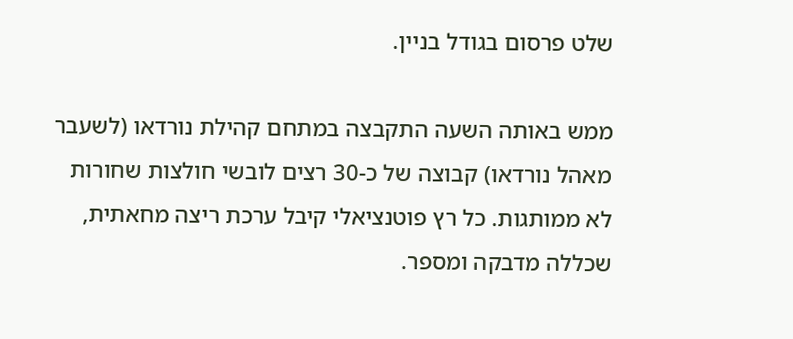שלט פרסום בגודל בניין.

ממש באותה השעה התקבצה במתחם קהילת נורדאו (לשעבר מאהל נורדאו) קבוצה של כ-30 רצים לובשי חולצות שחורות לא ממותגות. כל רץ פוטנציאלי קיבל ערכת ריצה מחאתית, שכללה מדבקה ומספר.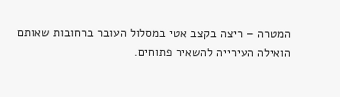המטרה – ריצה בקצב אטי במסלול העובר ברחובות שאותם הואילה העירייה להשאיר פתוחים.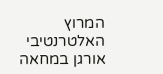המרוץ האלטרנטיבי אורגן במחאה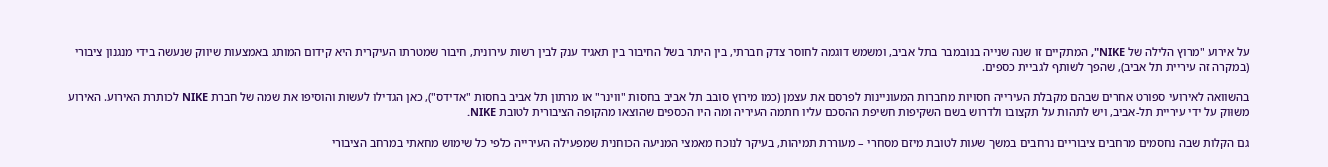על אירוע "מרוץ הלילה של NIKE", המתקיים זו שנה שנייה בנובמבר בתל אביב, ומשמש דוגמה לחוסר צדק חברתי, בין היתר בשל החיבור בין תאגיד ענק לבין רשות עירונית, חיבור שמטרתו העיקרית היא קידום המותג באמצעות שיווק שנעשה בידי מנגנון ציבורי (במקרה זה עיריית תל אביב), שהפך לשותף לגביית כספים.

בהשוואה לאירועי ספורט אחרים שבהם מקבלת העירייה חסויות מחברות המעוניינות לפרסם את עצמן (כמו מירוץ סובב תל אביב בחסות "ווינר" או מרתון תל אביב בחסות "אדידס"), כאן הגדילו לעשות והוסיפו את שמה של חברת NIKE לכותרת האירוע. האירוע משוּוק על ידי עיריית תל-אביב, ויש לתהות על תקצובו ולדרוש בשם השקיפות חשיפת ההסכם עליו חתמה העיריה ומה היו הכספים שהוצאו מהקופה הציבורית לטובת NIKE.

גם הקלות שבה נחסמים מרחבים ציבוריים נרחבים במשך שעות לטובת מיזם מסחרי – מעוררת תמיהות, בעיקר לנוכח מאמצי המניעה הכוחנית שמפעילה העירייה כלפי כל שימוש מחאתי במרחב הציבורי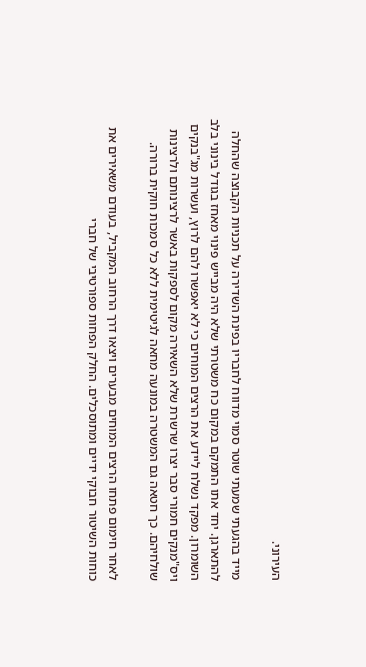העירוני.

מייד בהגעתי שמעתי שוטר סמוי מדווח לחבריו בפינת השדירה על תכניות הקבוצה שהחלה להתארגן. יחד אתו התמקם במקום כח משטרתי שלא היה מבייש פינוי מאחז בגודל בינוני בלב השומרון. מפקד נשלח ליידע את הרצים המוחים כי לא יאפשרו להם לרוץ, ועשרות מג"בנקים ויס"מנקים חמורי סבר יצרו שרשרת שלא השאירה מקום לספקות באשר לרצינותם ולרצינות שולחיהם. כך חטאה גם המשטרה במונעה מחאה לגיטימית ללא כל סמכות חוקית ברורה.

לאחר חימום פתחו הרצים המוחים מבערים ויצאו דרך הרחוב המקביל, בעודם משאירים את כוחות השיטור חבוקי ידיים ומתוסכלים. החלק הפחות ספורטיבי של חברי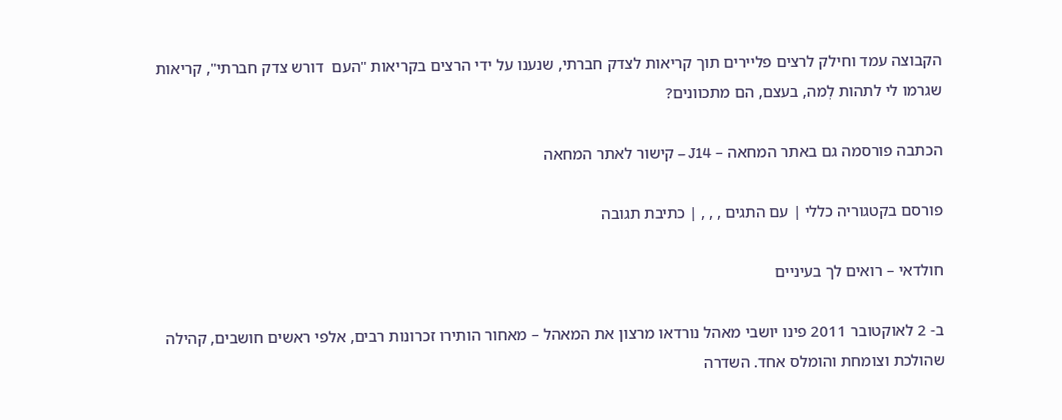הקבוצה עמד וחילק לרצים פליירים תוך קריאות לצדק חברתי, שנענו על ידי הרצים בקריאות "העם  דורש צדק חברתי", קריאות שגרמו לי לתהות לְמה, בעצם, הם מתכוונים?

הכתבה פורסמה גם באתר המחאה – J14 – קישור לאתר המחאה

פורסם בקטגוריה כללי | עם התגים , , , | כתיבת תגובה

חולדאי – רואים לך בעיניים

ב- 2 לאוקטובר 2011 פינו יושבי מאהל נורדאו מרצון את המאהל – מאחור הותירו זכרונות רבים, אלפי ראשים חושבים, קהילה שהולכת וצומחת והומלס אחד. השדרה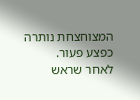המצוחצחת נותרה כפצע פעור.
לאחר שראש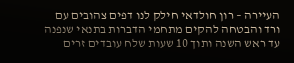העיירה – רון חולדאי חילק לנו דפים צהובים עם ורד והבטחה להקים מתחמי הדברות בתנאי שנפנה עד ראש השנה ותוך 10 שעות שלח עובדים זרים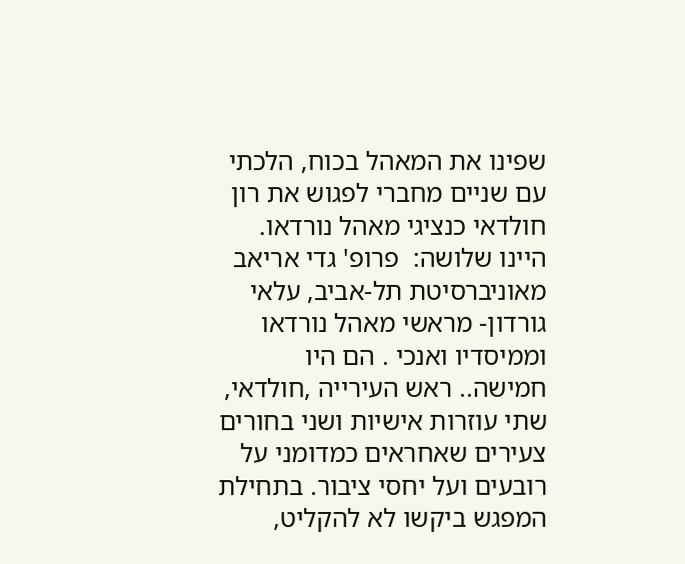שפינו את המאהל בכוח, הלכתי עם שניים מחברי לפגוש את רון חולדאי כנציגי מאהל נורדאו.
היינו שלושה:  פרופ' גדי אריאב מאוניברסיטת תל-אביב, עלאי גורדון- מראשי מאהל נורדאו וממיסדיו ואנכי . הם היו חמישה.. ראש העירייה ,חולדאי, שתי עוזרות אישיות ושני בחורים צעירים שאחראים כמדומני על רובעים ועל יחסי ציבור. בתחילת המפגש ביקשו לא להקליט,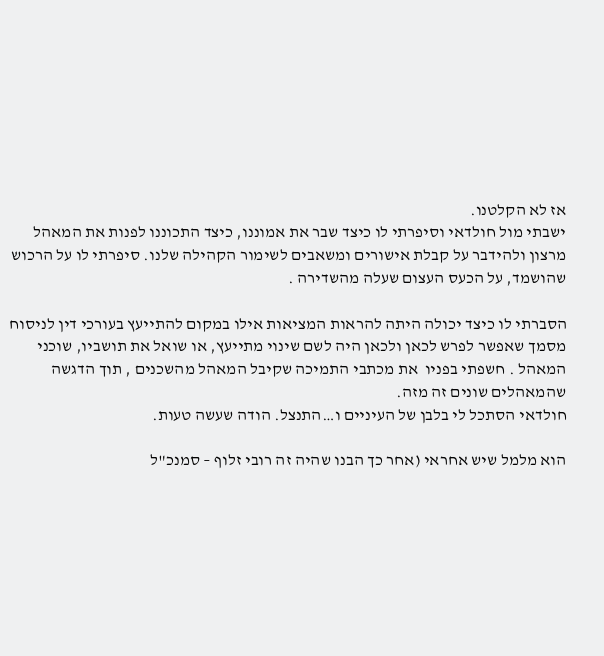אז לא הקלטנו.
ישבתי מול חולדאי וסיפרתי לו כיצד שבר את אמוננו, כיצד התכוננו לפנות את המאהל מרצון ולהידבר על קבלת אישורים ומשאבים לשימור הקהילה שלנו. סיפרתי לו על הרכוש שהושמד, על הכעס העצום שעלה מהשדירה .

הסברתי לו כיצד יכולה היתה להראות המציאות אילו במקום להתייעץ בעורכי דין לניסוח מסמך שאפשר לפרש לכאן ולכאן היה לשם שינוי מתייעץ, או שואל את תושביו, שוכני המאהל . חשפתי בפניו  את מכתבי התמיכה שקיבל המאהל מהשכנים , תוך הדגשה שהמאהלים שונים זה מזה.
חולדאי הסתכל לי בלבן של העיניים ו…התנצל. הודה שעשה טעות.

הוא מלמל שיש אחראי (אחר כך הבנו שהיה זה רובי זלוף – סמנכ"ל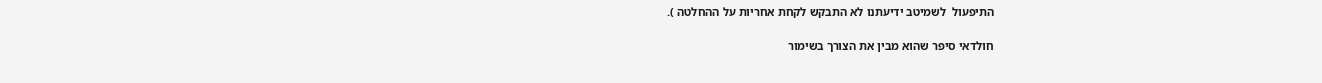התיפעול  לשמיטב ידיעתנו לא התבקש לקחת אחריות על ההחלטה ).

חולדאי סיפר שהוא מבין את הצורך בשימור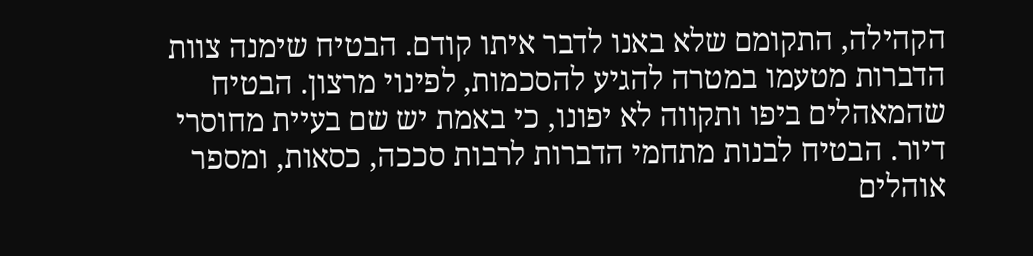הקהילה, התקומם שלא באנו לדבר איתו קודם. הבטיח שימנה צוות הדברות מטעמו במטרה להגיע להסכמות, לפינוי מרצון. הבטיח שהמאהלים ביפו ותקווה לא יפונו, כי באמת יש שם בעיית מחוסרי דיור. הבטיח לבנות מתחמי הדברות לרבות סככה, כסאות, ומספר אוהלים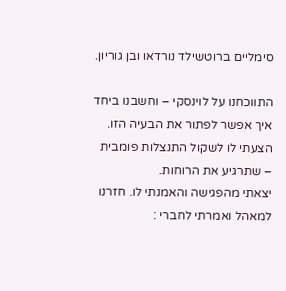סימליים ברוטשילד נורדאו ובן גוריון.

התווכחנו על לוינסקי – וחשבנו ביחד איך אפשר לפתור את הבעיה הזו. הצעתי לו לשקול התנצלות פומבית – שתרגיע את הרוחות.
יצאתי מהפגישה והאמנתי לו. חזרנו למאהל ואמרתי לחברי :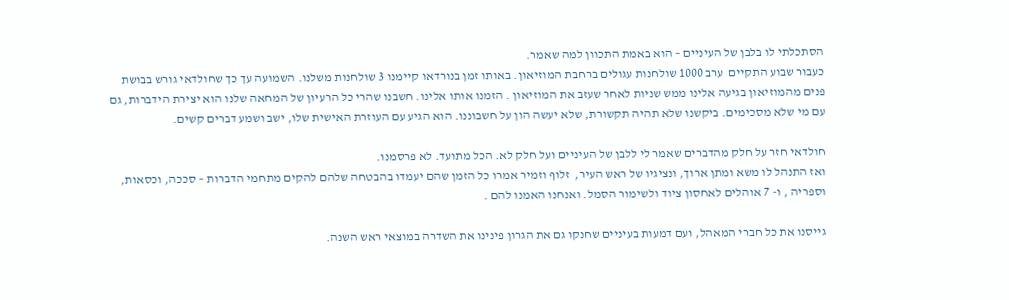הסתכלתי לו בלבן של העיניים – הוא באמת התכוון למה שאמר.
כעבור שבוע התקיים  ערב 1000 שולחנות עגולים ברחבת המוזיאון. באותו זמן בנורדאו קיימנו 3 שולחנות משלנו. השמועה עך כך שחולדאי גורש בבושת פנים מהמוזיאון בגיעה אלינו ממש שניות לאחר שעזב את המוזיאון . הזמנו אותו אלינו. חשבנו שהרי כל הרעיון של המחאה שלנו הוא יצירת הידברות, גם עם מי שלא מסכימים. ביקשנו שלא תהיה תקשורת, שלא יעשה הון על חשבוננו. הוא הגיע עם העוזרת האישית שלו, ישב ושמע דברים קשים.

חולדאי חזר על חלק מהדברים שאמר לי ללבן של העיניים ועל חלק לא. הכל מתועד. לא פרסמנו.
ואז התנהל לו משא ומתן ארוך, ונציגיו של ראש העיר,  זלוף וזמיר אמרו כל הזמן שהם יעמדו בהבטחה שלהם להקים מתחמי הדברות – סככה, וכסאות, וספריה , ו- 7 אוהלים לאחסון ציוד ולשימור הסמל. ואנחנו האמנו להם .

גייסנו את כל חברי המאהל, ועם דמעות בעיניים שחנקו גם את הגרון פינינו את השדרה במוצאי ראש השנה.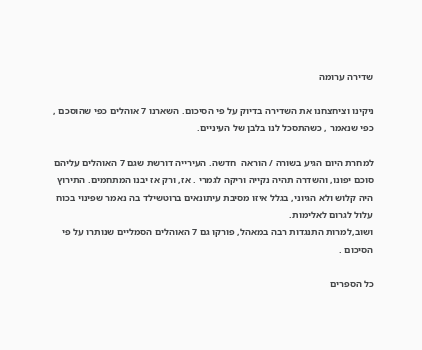שדירה ערומה

ניקינו וציחצחנו את השדירה בדיוק על פי הסיכום. השארנו 7 אוהלים כפי שהוסכם , כפי שנאמר , כשהתסכל לנו בלבן של העיניים.

למחרת היום הגיע בשורה / הוראה  חדשה. העירייה דורשת שגם 7 האוהלים עליהם סוכם יפונו, והשדרה תהיה נקייה וריקה לגמרי . אז, ורק אז יבנו המתחמים. התירוץ היה קלוש ולא הגיוני, בגלל איזו מסיבת עיתונאים ברוטשילד בה נאמר שפינוי בכוח עלול לגרום לאלימות.
ושוב,למרות התנגדות רבה במאהל, פורקו גם 7 האוהלים הסמליים שנותרו על פי הסיכום .

כל הספרים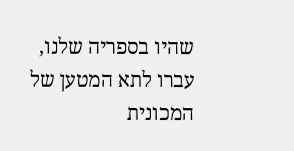שהיו בספריה שלנו, עברו לתא המטען של המכונית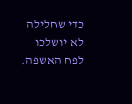כדי שחלילה לא יושלכו לפח האשפה.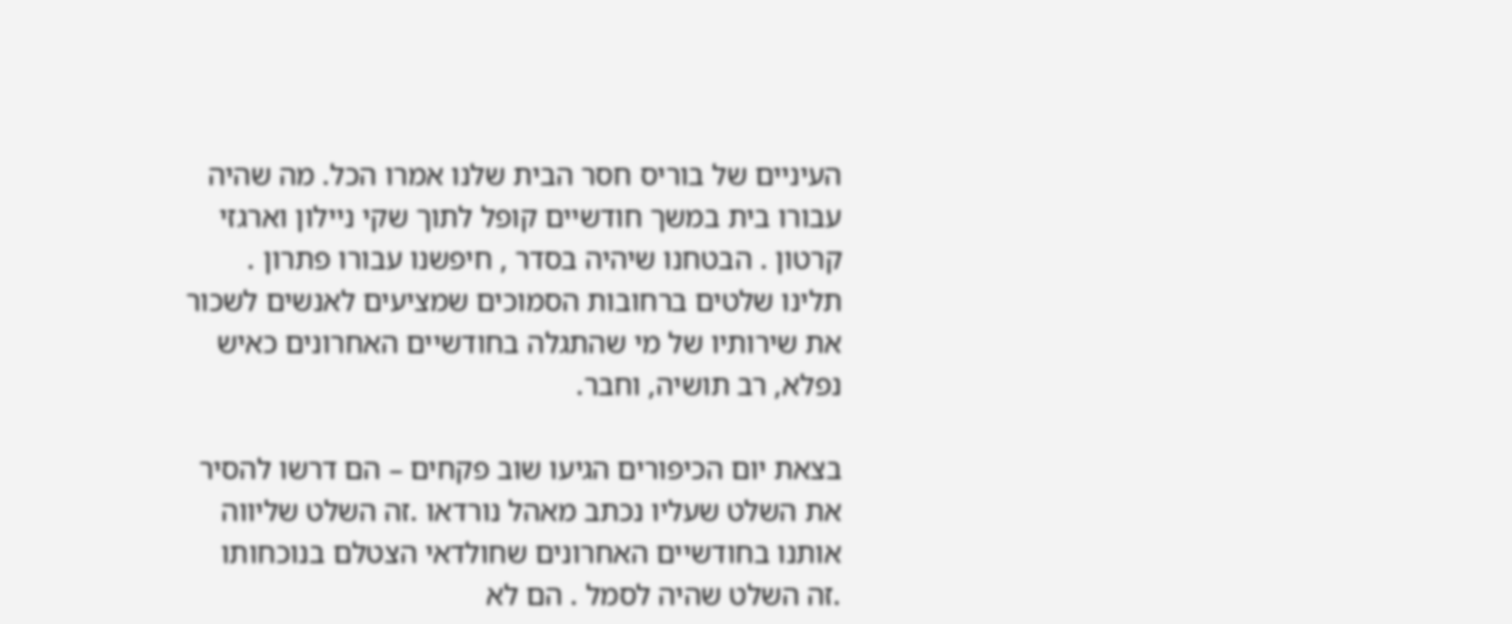העיניים של בוריס חסר הבית שלנו אמרו הכל. מה שהיה עבורו בית במשך חודשיים קופל לתוך שקי ניילון וארגזי קרטון . הבטחנו שיהיה בסדר , חיפשנו עבורו פתרון . תלינו שלטים ברחובות הסמוכים שמציעים לאנשים לשכור את שירותיו של מי שהתגלה בחודשיים האחרונים כאיש נפלא, רב תושיה, וחבר.

בצאת יום הכיפורים הגיעו שוב פקחים – הם דרשו להסיר את השלט שעליו נכתב מאהל נורדאו .זה השלט שליווה אותנו בחודשיים האחרונים שחולדאי הצטלם בנוכחותו .זה השלט שהיה לסמל . הם לא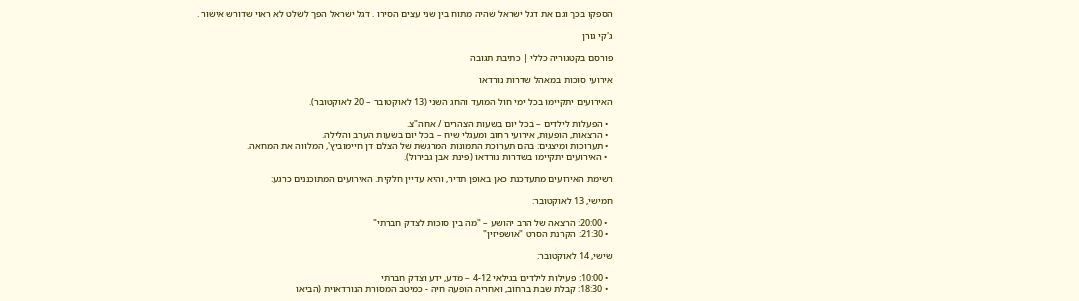הספקו בכך וגם את דגל ישראל שהיה מתוח בין שני עצים הסירו . דגל ישראל הפך לשלט לא ראוי שדורש אישור .

ג'קי גורן

פורסם בקטגוריה כללי | כתיבת תגובה

אירועי סוכות במאהל שדרות נורדאו

האירועים יתקיימו בכל ימי חול המועד והחג השני (13 לאוקטובר – 20 לאוקטובר).

  • הפעלות לילדים – בכל יום בשעות הצהרים / אחה"צ.
  • הרצאות, הופעות, אירועי רחוב ומעגלי שיח – בכל יום בשעות הערב והלילה.
  • תערוכות ומיצגים: בהם תערוכת התמונות המרגשת של הצלם דן חיימוביץ', המלווה את המחאה.
  • האירועים יתקיימו בשדרות נורדאו (פינת אבן גבירול).

רשימת האירועים מתעדכנת כאן באופן תדיר, והיא עדיין חלקית. האירועים המתוכננים כרגע:

חמישי, 13 לאוקטובר:

  • 20:00: הרצאה של הרב יהושע – "מה בין סוכות לצדק חברתי"
  • 21:30: הקרנת הסרט "אושפיזין"

שישי, 14 לאוקטובר:

  • 10:00: פעילות לילדים בגילאי 4-12 – מדע, ידע וצדק חברתי
  • 18:30: קבלת שבת ברחוב, ואחריה הופעה חיה - כמיטב המסורת הנורדאוית (הביאו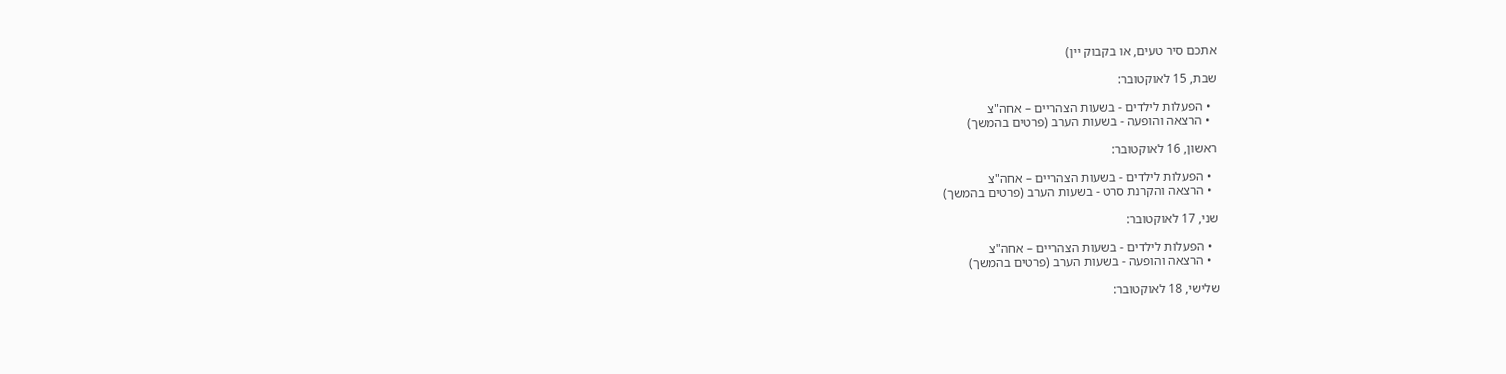אתכם סיר טעים, או בקבוק יין)

שבת, 15 לאוקטובר:

  • הפעלות לילדים - בשעות הצהריים – אחה"צ
  • הרצאה והופעה - בשעות הערב (פרטים בהמשך)

ראשון, 16 לאוקטובר:

  • הפעלות לילדים - בשעות הצהריים – אחה"צ
  • הרצאה והקרנת סרט - בשעות הערב (פרטים בהמשך)

שני, 17 לאוקטובר:

  • הפעלות לילדים - בשעות הצהריים – אחה"צ
  • הרצאה והופעה - בשעות הערב (פרטים בהמשך)

שלישי, 18 לאוקטובר: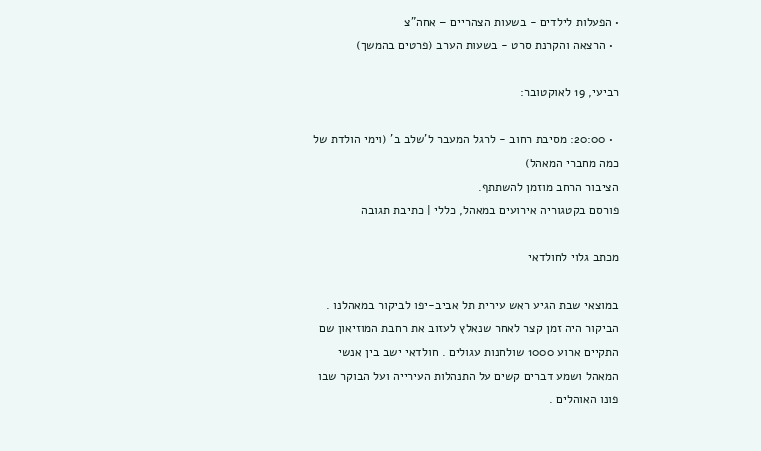• הפעלות לילדים - בשעות הצהריים – אחה"צ
  • הרצאה והקרנת סרט - בשעות הערב (פרטים בהמשך)

רביעי, 19 לאוקטובר:

  • 20:00: מסיבת רחוב - לרגל המעבר ל'שלב ב' (וימי הולדת של כמה מחברי המאהל)
הציבור הרחב מוזמן להשתתף.
פורסם בקטגוריה אירועים במאהל, כללי | כתיבת תגובה

מכתב גלוי לחולדאי

במוצאי שבת הגיע ראש עירית תל אביב-יפו לביקור במאהלנו . הביקור היה זמן קצר לאחר שנאלץ לעזוב את רחבת המוזיאון שם התקיים ארוע 1000 שולחנות עגולים . חולדאי ישב בין אנשי המאהל ושמע דברים קשים על התנהלות העירייה ועל הבוקר שבו פונו האוהלים .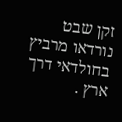זקן שבט נורדאו מרביץ בחולדאי דרך ארץ .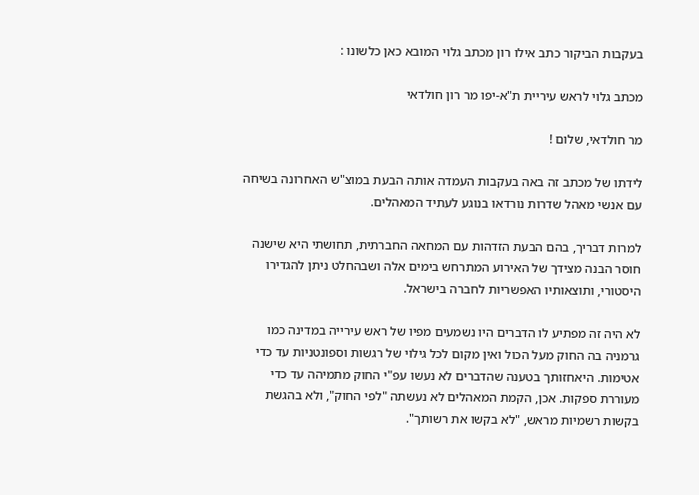בעקבות הביקור כתב אילו רון מכתב גלוי המובא כאן כלשונו :

מכתב גלוי לראש עיריית ת"א-יפו מר רון חולדאי

מר חולדאי, שלום !

לידתו של מכתב זה באה בעקבות העמדה אותה הבעת במוצ"ש האחרונה בשיחה עם אנשי מאהל שדרות נורדאו בנוגע לעתיד המאהלים.

למרות דבריך, בהם הבעת הזדהות עם המחאה החברתית, תחושתי היא שישנה חוסר הבנה מצידך של האירוע המתרחש בימים אלה ושבהחלט ניתן להגדירו היסטורי, ותוצאותיו האפשריות לחברה בישראל.

לא היה זה מפתיע לו הדברים היו נשמעים מפיו של ראש עירייה במדינה כמו גרמניה בה החוק מעל הכול ואין מקום לכל גילוי של רגשות וספונטניות עד כדי אטימות. היאחזותך בטענה שהדברים לא נעשו עפ"י החוק מתמיהה עד כדי מעוררת ספקות. אכן, הקמת המאהלים לא נעשתה "לפי החוק", ולא בהגשת בקשות רשמיות מראש, "לא בקשו את רשותך".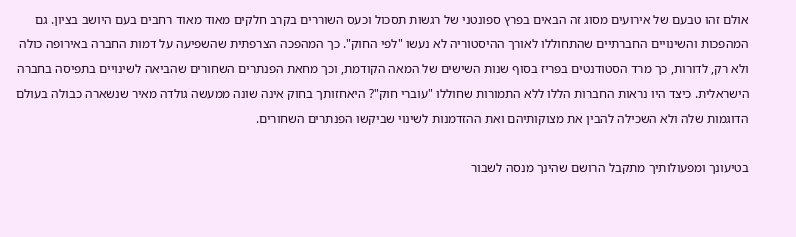אולם זהו טבעם של אירועים מסוג זה הבאים בפרץ ספונטני של רגשות תסכול וכעס השוררים בקרב חלקים מאוד מאוד רחבים בעם היושב בציון. גם המהפכות והשינויים החברתיים שהתחוללו לאורך ההיסטוריה לא נעשו "לפי החוק". כך המהפכה הצרפתית שהשפיעה על דמות החברה באירופה כולה ולא רק, לדורות, כך מרד הסטודנטים בפריז בסוף שנות השישים של המאה הקודמת, וכך מחאת הפנתרים השחורים שהביאה לשינויים בתפיסה בחברה הישראלית. כיצד היו נראות החברות הללו ללא התמורות שחוללו "עוברי חוק"? היאחזותך בחוק אינה שונה ממעשה גולדה מאיר שנשארה כבולה בעולם הדוגמות שלה ולא השכילה להבין את מצוקותיהם ואת ההזדמנות לשינוי שביקשו הפנתרים השחורים.

בטיעונך ומפעולותיך מתקבל הרושם שהינך מנסה לשבור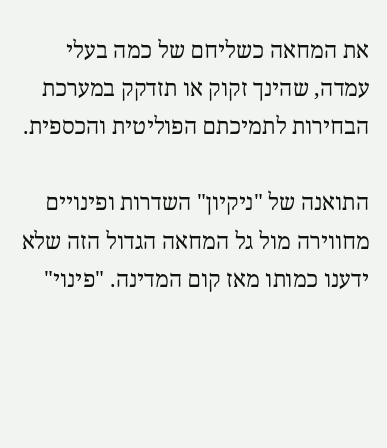את המחאה כשליחם של כמה בעלי עמדה, שהינך זקוק או תזדקק במערכת הבחירות לתמיכתם הפוליטית והכספית.

התואנה של "ניקיון" השדרות ופינויים מחווירה מול גל המחאה הגדול הזה שלא ידענו כמותו מאז קום המדינה. "פינוי"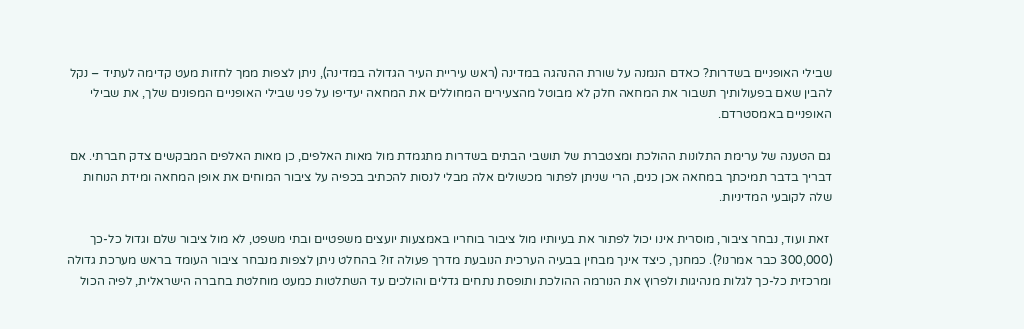שבילי האופניים בשדרות? כאדם הנמנה על שורת ההנהגה במדינה (ראש עיריית העיר הגדולה במדינה), ניתן לצפות ממך לחזות מעט קדימה לעתיד – נקל להבין שאם בפעולותיך תשבור את המחאה חלק לא מבוטל מהצעירים המחוללים את המחאה יעדיפו על פני שבילי האופניים המפונים שלך, את שבילי האופניים באמסטרדם.

גם הטענה של ערימת התלונות ההולכת ומצטברת של תושבי הבתים בשדרות מתגמדת מול מאות האלפים, כן מאות האלפים המבקשים צדק חברתי. אם דבריך בדבר תמיכתך במחאה אכן כנים, הרי שניתן לפתור מכשולים אלה מבלי לנסות להכתיב בכפיה על ציבור המוחים את אופן המחאה ומידת הנוחות שלה לקובעי המדיניות.

 זאת ועוד, נבחר ציבור, מוסרית אינו יכול לפתור את בעיותיו מול ציבור בוחריו באמצעות יועצים משפטיים ובתי משפט, לא מול ציבור שלם וגדול כל-כך (300,000 כבר אמרנו?). כמחנך, כיצד אינך מבחין בבעיה הערכית הנובעת מדרך פעולה זו? בהחלט ניתן לצפות מנבחר ציבור העומד בראש מערכת גדולה ומרכזית כל-כך לגלות מנהיגות ולפרוץ את הנורמה ההולכת ותופסת נתחים גדלים והולכים עד השתלטות כמעט מוחלטת בחברה הישראלית, לפיה הכול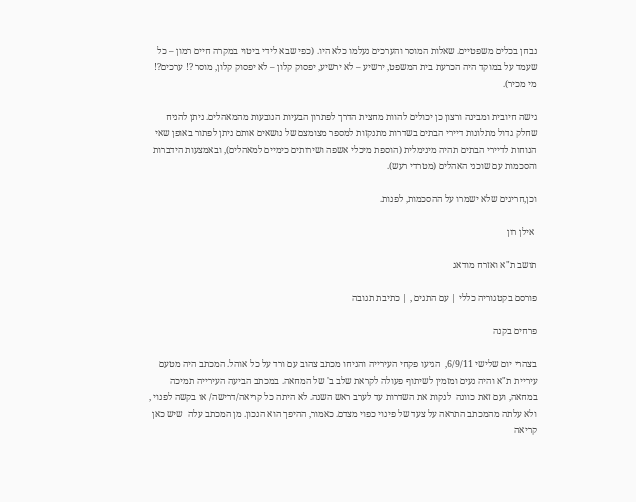נבחן בכלים משפטיים. שאלות המוסר והערכים נעלמו כלא היו. (כפי שבא לידי ביטוי במקרה חיים רמון – כל שעמד על במוקד היה הכרעת בית המשפט, ירשיע – לא ירשיע, יפסוק קלון – לא יפסוק קלון, מוסר ?! ערכים?! מי מכיר).

גישה חיובית ומבינה ורצון כן יכולים להוות מחצית הדרך לפתרון הבעיות הנובעות מהמאהלים. ניתן להניח שחלק גדול מתלונות דיירי הבתים בשדרות מתנקזות למספר מצומצם של נושאים אותם ניתן לפתור באופן שאי הנוחות לדיירי הבתים תהיה מינימלית (הוספת מיכלי אשפה ושירותים כימיים למאהלים), ובאמצעות הידברות והסכמות עם שוכני האהלים (מטרדי רעש).

וכן,חריגים שלא ישמרו על ההסכמות, לפנות.

 אילן רון

תושב ת"א ואזרח מודאג

פורסם בקטגוריה כללי | עם התגים , | כתיבת תגובה

פרחים בקנה

בצהרי יום שלישי 6/9/11,  הגיעו פקחי העירייה והניחו מכתב צהוב עם ורד על כל אוהל. המכתב היה מטעם עיריית ת"א והיה נעים ומזמין לשיתוף פעולה לקראת שלב ב' של המחאה. במכתב הביעה העירייה תמיכה במחאה, ועם זאת כוונה  לנקות את השדרות עד לערב ראש השנה. לא היתה כל קריאה/דרישה/ או בקשה לפנוי , ולא עלתה מהמכתב התראה על צעד של פינוי כפוי מצדם. כאמור, ההיפך הוא הנכון. מן המכתב עלה  שיש כאן קריאה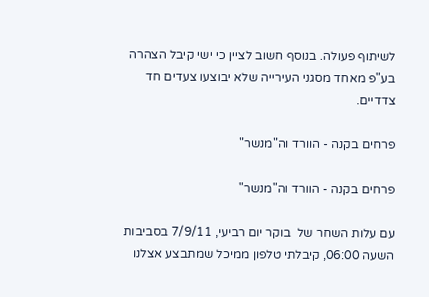לשיתוף פעולה. בנוסף חשוב לציין כי ישי קיבל הצהרה בע"פ מאחד מסגני העירייה שלא יבוצעו צעדים חד צדדיים.

פרחים בקנה - הוורד וה"מנשר"

פרחים בקנה - הוורד וה"מנשר"

עם עלות השחר של  בוקר יום רביעי, 7/9/11 בסביבות השעה 06:00, קיבלתי טלפון ממיכל שמתבצע אצלנו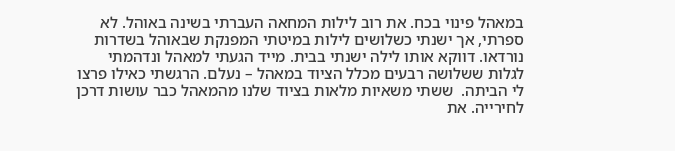במאהל פינוי בכח. את רוב לילות המחאה העברתי בשינה באוהל. לא ספרתי, אך ישנתי כשלושים לילות במיטתי המפנקת שבאוהל בשדרות נורדאו. דווקא אותו לילה ישנתי בבית. מייד הגעתי למאהל ונדהמתי לגלות ששלושה רבעים מכלל הציוד במאהל – נעלם. הרגשתי כאילו פרצו לי הביתה.  ששתי משאיות מלאות בציוד שלנו מהמאהל כבר עושות דרכן לחירייה. את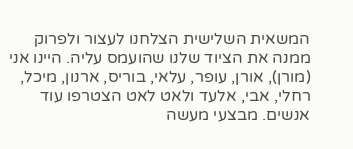המשאית השלישית הצלחנו לעצור ולפרוק ממנה את הציוד שלנו שהועמס עליה. היינו אני (מורן), אורן, עופר, עלאי, בוריס, ארנון, מיכל, רחלי, אבי, אלעד ולאט לאט הצטרפו עוד אנשים. מבצעי מעשה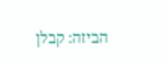הביזה: קבלן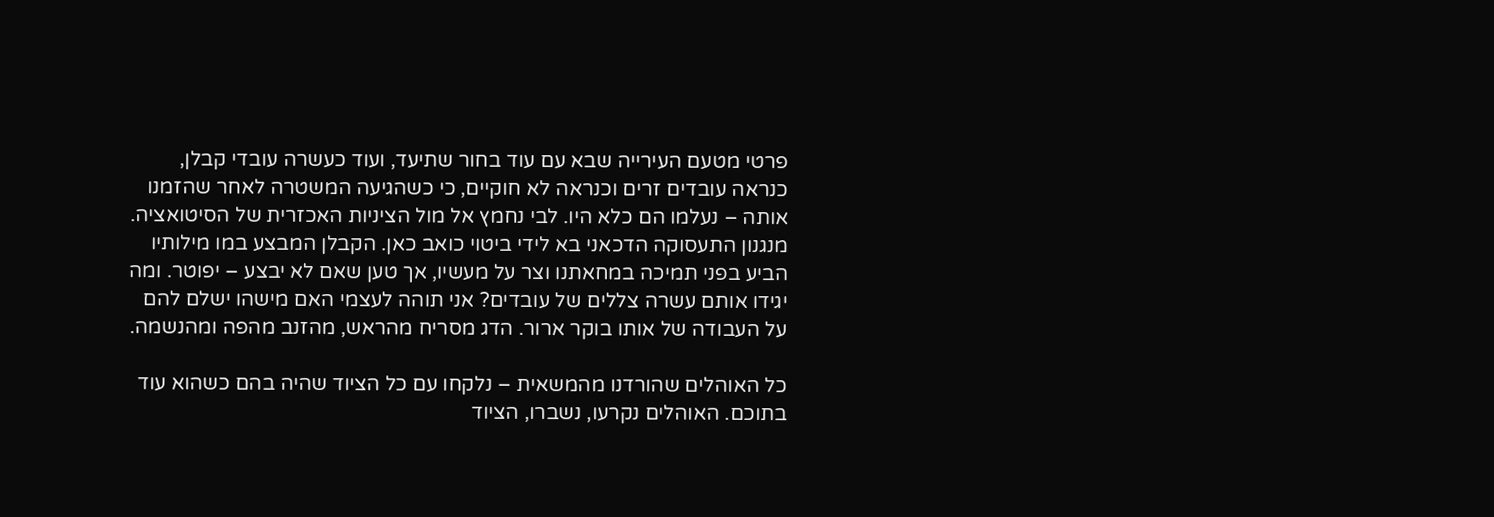פרטי מטעם העירייה שבא עם עוד בחור שתיעד, ועוד כעשרה עובדי קבלן, כנראה עובדים זרים וכנראה לא חוקיים, כי כשהגיעה המשטרה לאחר שהזמנו אותה – נעלמו הם כלא היו. לבי נחמץ אל מול הציניות האכזרית של הסיטואציה. מנגנון התעסוקה הדכאני בא לידי ביטוי כואב כאן. הקבלן המבצע במו מילותיו הביע בפני תמיכה במחאתנו וצר על מעשיו, אך טען שאם לא יבצע – יפוטר. ומה יגידו אותם עשרה צללים של עובדים? אני תוהה לעצמי האם מישהו ישלם להם על העבודה של אותו בוקר ארור. הדג מסריח מהראש, מהזנב מהפה ומהנשמה.

כל האוהלים שהורדנו מהמשאית – נלקחו עם כל הציוד שהיה בהם כשהוא עוד בתוכם. האוהלים נקרעו, נשברו, הציוד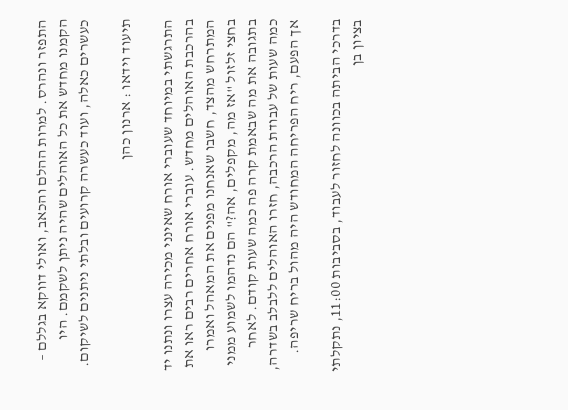התפזר ונהרס. למרות ההלם והכאב, ואולי דווקא בגללם – הקמנו מחדש את כל האוהלים שהיה ניתן לשקמם. היו כעשרים כאלה, ועוד כעשרה קרועים ובלתי ניתנים לשיקום.

תיעוד וידאו : ארנון כהן

התרגשתי במיוחד שעוברי אורח שאינני מכירה עצרו ונתנו יד בהרכבת האוהלים מחדש. עוברי אורח אחרים רבים ראו את המתרחש מהצד, חשבו שאנחנו מפנים את המאהל ואמרו בחצי זלזול "אז מה, מקפלים, אה?" הם נדהמו לשמוע ממני בתגובה את מה שבאמת קרה פה כמה שעות קודם. לאחר כמה שעות של עבודת הרכבה, חזרו האוהלים ללבלב בשדרה, אך הפעם, ריח הפריחה המחודש היה מהול בריח שריפה.

בדרכי הביתה בכוונה לחזור לעבוד, בסביבות 11:00, נתקלתי בציון בן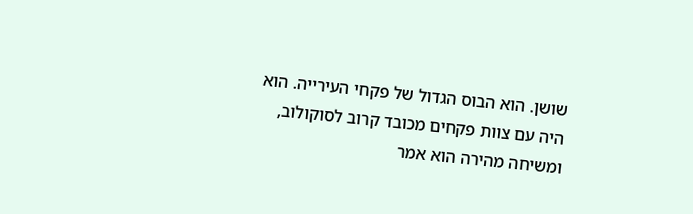שושן. הוא הבוס הגדול של פקחי העירייה. הוא היה עם צוות פקחים מכובד קרוב לסוקולוב, ומשיחה מהירה הוא אמר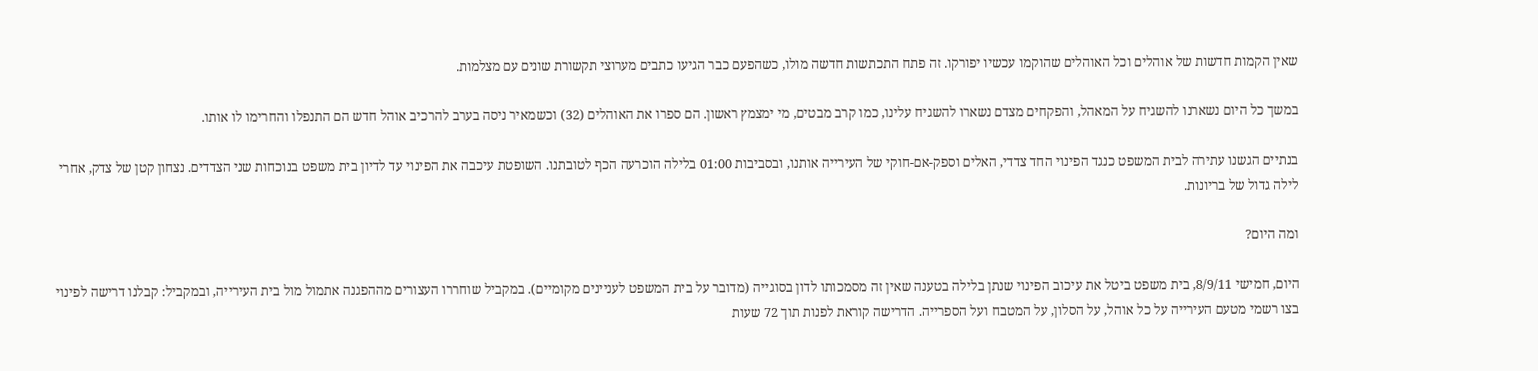שאין הקמות חדשות של אוהלים וכל האוהלים שהוקמו עכשיו יפורקו. זה פתח התכתשות חדשה מולו, כשהפעם כבר הגיעו כתבים מערוצי תקשורת שונים עם מצלמות.

במשך כל היום נשארנו להשגיח על המאהל, והפקחים מצדם נשארו להשגיח עלינו, כמו קרב מבטים, מי ימצמץ ראשון. הם ספרו את האוהלים (32) וכשמאיר ניסה בערב להרכיב אוהל חדש הם התנפלו והחרימו לו אותו.

בנתיים הגשנו עתירה לבית המשפט כנגד הפינוי החד צדדי, האלים וספק-אם-חוקי של העירייה אותנו, ובסביבות 01:00 בלילה הוכרעה הכף לטובתנו. השופטת עיכבה את הפינוי עד לדיון בית משפט בנוכחות שני הצדדים. נצחון קטן של צדק, אחרי לילה גדול של בריונות.

ומה היום?

היום, חמישי 8/9/11, בית משפט ביטל את עיכוב הפינוי שנתן בלילה בטענה שאין זה מסמכותו לדון בסוגייה (מדובר על בית המשפט לעניינים מקומיים). במקביל שוחררו העצורים מההפגנה אתמול מול בית העירייה, ובמקביל: קבלנו דרישה לפינוי בצו רשמי מטעם העירייה על כל אוהל, על הסלון, על המטבח ועל הספרייה. הדרישה קוראת לפנות תוך 72 שעות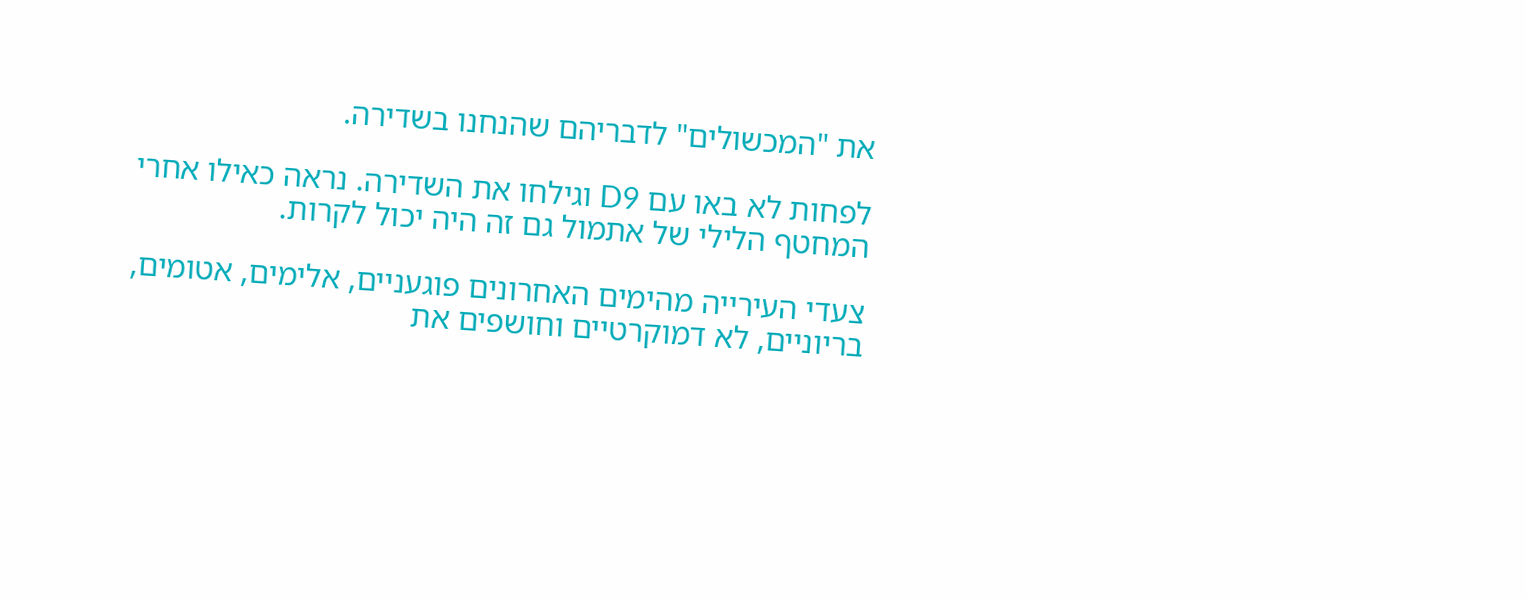את "המכשולים" לדבריהם שהנחנו בשדירה.

לפחות לא באו עם D9 וגילחו את השדירה. נראה כאילו אחרי המחטף הלילי של אתמול גם זה היה יכול לקרות.

צעדי העירייה מהימים האחרונים פוגעניים, אלימים, אטומים, בריוניים, לא דמוקרטיים וחושפים את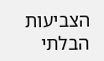הצביעות הבלתי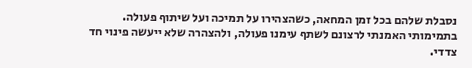נסבלת שלהם בכל זמן המחאה, כשהצהירו על תמיכה ועל שיתוף פעולה. בתמימותי האמנתי לרצונם לשתף עימנו פעולה, ולהצהרה שלא ייעשה פינוי חד צדדי.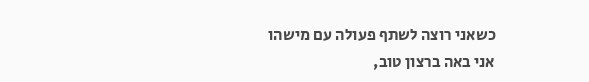כשאני רוצה לשתף פעולה עם מישהו אני באה ברצון טוב,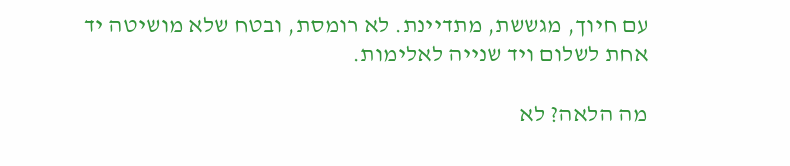עם חיוך, מגששת, מתדיינת. לא רומסת, ובטח שלא מושיטה יד אחת לשלום ויד שנייה לאלימות.

מה הלאה? לא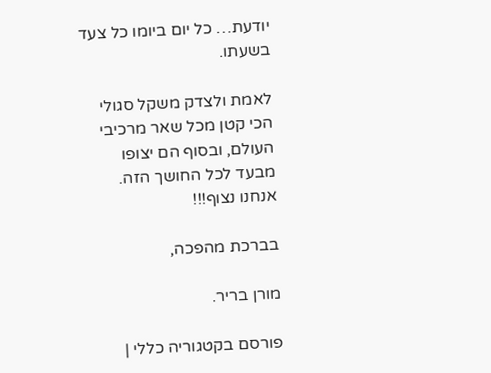יודעת… כל יום ביומו כל צעד בשעתו.

לאמת ולצדק משקל סגולי הכי קטן מכל שאר מרכיבי העולם, ובסוף הם יצופו מבעד לכל החושך הזה. אנחנו נצוף!!!

בברכת מהפכה,

מורן בריר.

פורסם בקטגוריה כללי |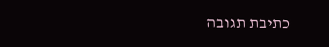כתיבת תגובה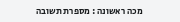מכה ראשונה : מספרת תשובה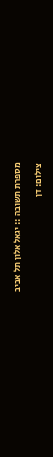מספרת תשובה :: יגאל אלון תל אביב

צילום: דן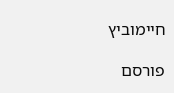חיימוביץ

פורסם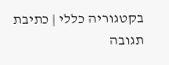בקטגוריה כללי | כתיבת תגובה